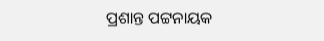ପ୍ରଶାନ୍ତ ପଟ୍ଟନାୟକ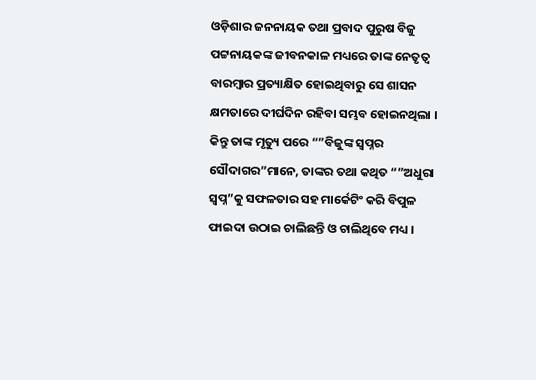ଓଡ଼ିଶାର ଜନନାୟକ ତଥା ପ୍ରବାଦ ପୁରୁଷ ବିଜୁ ପଟ୍ଟନାୟକଙ୍କ ଜୀବନକାଳ ମଧ୍ୟରେ ତାଙ୍କ ନେତୃତ୍ୱ ବାରମ୍ବାର ପ୍ରତ୍ୟାକ୍ଷିତ ହୋଇଥିବାରୁ ସେ ଶାସନ କ୍ଷମତାରେ ଦୀର୍ଘଦିନ ରହିବା ସମ୍ଭବ ହୋଇନଥିଲା ।
କିନ୍ତୁ ତାଙ୍କ ମୃତ୍ୟୁ ପରେ “”ବିଜୁଙ୍କ ସ୍ୱପ୍ନର ସୌଦାଗର”ମାନେ, ତାଙ୍କର ତଥା କଥିତ “”ଅଧୁରା ସ୍ୱପ୍ନ”କୁ ସଫଳତାର ସହ ମାର୍କେଟିଂ କରି ବିପୁଳ ଫାଇଦା ଉଠାଇ ଚାଲିଛନ୍ତି ଓ ଚାଲିଥିବେ ମଧ୍ୟ ।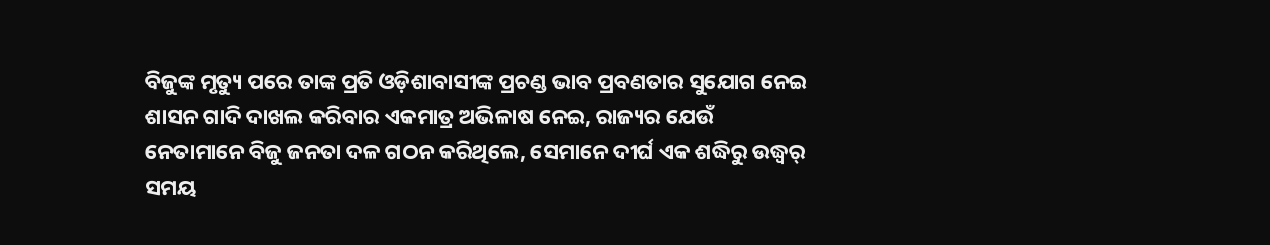ବିଜୁଙ୍କ ମୃତ୍ୟୁ ପରେ ତାଙ୍କ ପ୍ରତି ଓଡ଼ିଶାବାସୀଙ୍କ ପ୍ରଚଣ୍ଡ ଭାବ ପ୍ରବଣତାର ସୁଯୋଗ ନେଇ ଶାସନ ଗାଦି ଦାଖଲ କରିବାର ଏକମାତ୍ର ଅଭିଳାଷ ନେଇ, ରାଜ୍ୟର ଯେଉଁ ନେତାମାନେ ବିଜୁ ଜନତା ଦଳ ଗଠନ କରିଥିଲେ, ସେମାନେ ଦୀର୍ଘ ଏକ ଶଦ୍ଧିରୁ ଉଦ୍ଧ୍ୱର୍ ସମୟ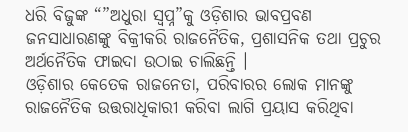ଧରି ବିଜୁଙ୍କ “”ଅଧୁରା ସ୍ୱପ୍ନ”କୁ ଓଡ଼ିଶାର ଭାବପ୍ରବଣ ଜନସାଧାରଣଙ୍କୁ ବିକ୍ରୀକରି ରାଜନୈତିକ, ପ୍ରଶାସନିକ ତଥା ପ୍ରଚୁର ଅର୍ଥନୈତିକ ଫାଇଦା ଉଠାଇ ଚାଲିଛନ୍ତି ।
ଓଡ଼ିଶାର କେତେକ ରାଜନେତା, ପରିବାରର ଲୋକ ମାନଙ୍କୁ ରାଜନୈତିକ ଉତ୍ତରାଧିକାରୀ କରିବା ଲାଗି ପ୍ରୟାସ କରିଥିବା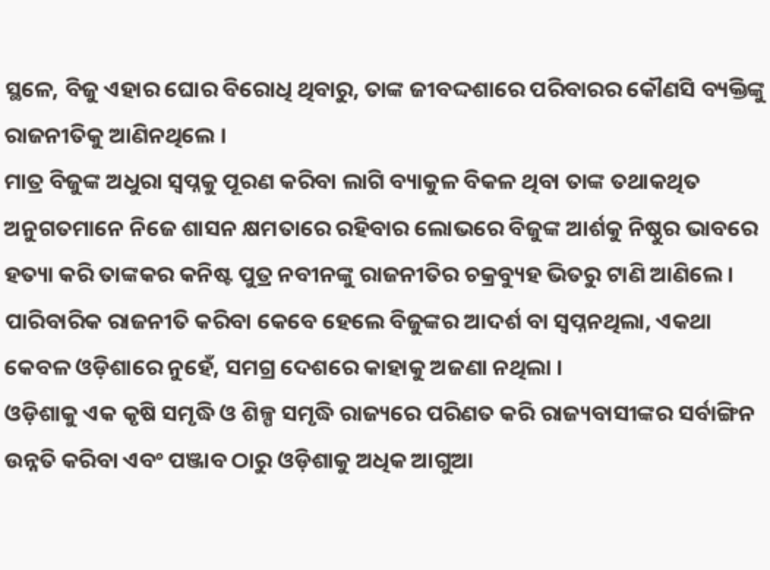ସ୍ଥଳେ, ବିଜୁ ଏହାର ଘୋର ବିରୋଧି ଥିବାରୁ, ତାଙ୍କ ଜୀବଦ୍ଦଶାରେ ପରିବାରର କୌଣସି ବ୍ୟକ୍ତିଙ୍କୁ ରାଜନୀତିକୁ ଆଣିନଥିଲେ ।
ମାତ୍ର ବିଜୁଙ୍କ ଅଧୁରା ସ୍ୱପ୍ନକୁ ପୂରଣ କରିବା ଲାଗି ବ୍ୟାକୁଳ ବିକଳ ଥିବା ତାଙ୍କ ତଥାକଥିତ ଅନୁଗତମାନେ ନିଜେ ଶାସନ କ୍ଷମତାରେ ରହିବାର ଲୋଭରେ ବିଜୁଙ୍କ ଆର୍ଶକୁ ନିଷ୍ଠୁର ଭାବରେ ହତ୍ୟା କରି ତାଙ୍କକର କନିଷ୍ଟ ପୁତ୍ର ନବୀନଙ୍କୁ ରାଜନୀତିର ଚକ୍ରବ୍ୟୁହ ଭିତରୁ ଟାଣି ଆଣିଲେ ।
ପାରିବାରିକ ରାଜନୀତି କରିବା କେବେ ହେଲେ ବିଜୁଙ୍କର ଆଦର୍ଶ ବା ସ୍ୱପ୍ନନଥିଲା, ଏକଥା କେବଳ ଓଡ଼ିଶାରେ ନୁହେଁ, ସମଗ୍ର ଦେଶରେ କାହାକୁ ଅଜଣା ନଥିଲା ।
ଓଡ଼ିଶାକୁ ଏକ କୃଷି ସମୃଦ୍ଧି ଓ ଶିଳ୍ପ ସମୃଦ୍ଧି ରାଜ୍ୟରେ ପରିଣତ କରି ରାଜ୍ୟବାସୀଙ୍କର ସର୍ବାଙ୍ଗିନ ଉନ୍ନତି କରିବା ଏବଂ ପଞ୍ଜାବ ଠାରୁ ଓଡ଼ିଶାକୁ ଅଧିକ ଆଗୁଆ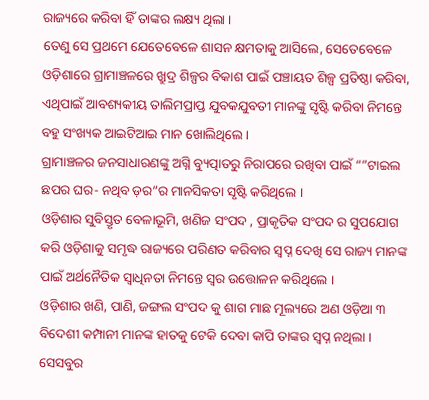ରାଜ୍ୟରେ କରିବା ହିଁ ତାଙ୍କର ଲକ୍ଷ୍ୟ ଥିଲା ।
ତେଣୁ ସେ ପ୍ରଥମେ ଯେତେବେଳେ ଶାସନ କ୍ଷମତାକୁ ଆସିଲେ, ସେତେବେଳେ ଓଡ଼ିଶାରେ ଗ୍ରାମାଞ୍ଚଳରେ ଖ୍ରୁଦ୍ର ଶିଳ୍ପର ବିକାଶ ପାଇଁ ପଞ୍ଚାୟତ ଶିଳ୍ପ ପ୍ରତିଷ୍ଠା କରିବା, ଏଥିପାଇଁ ଆବଶ୍ୟକୀୟ ତାଲିମପ୍ରାପ୍ତ ଯୁବକଯୁବତୀ ମାନଙ୍କୁ ସୃଷ୍ଟି କରିବା ନିମନ୍ତେ ବହୁ ସଂଖ୍ୟକ ଆଇଟିଆଇ ମାନ ଖୋଲିଥିଲେ ।
ଗ୍ରାମାଞ୍ଚଳର ଜନସାଧାରଣଙ୍କୁ ଅଗ୍ନି ବ୍ୟୁତ୍ପାତରୁ ନିରାପରେ ରଖିବା ପାଇଁ “”ଟାଇଲ ଛପର ଘର- ନଥିବ ଡ଼ର”ର ମାନସିକତା ସୃଷ୍ଟି କରିଥିଲେ ।
ଓଡ଼ିଶାର ସୁବିସ୍ତୃତ ବେଳାଭୂମି, ଖଣିଜ ସଂପଦ , ପ୍ରାକୃତିକ ସଂପଦ ର ସୁପଯୋଗ କରି ଓଡ଼ିଶାକୁ ସମୃଦ୍ଧ ରାଜ୍ୟରେ ପରିଣତ କରିବାର ସ୍ୱପ୍ନ ଦେଖି ସେ ରାଜ୍ୟ ମାନଙ୍କ ପାଇଁ ଅର୍ଥନୈତିକ ସ୍ୱାଧିନତା ନିମନ୍ତେ ସ୍ୱର ଉତ୍ତୋଳନ କରିଥିଲେ ।
ଓଡ଼ିଶାର ଖଣି, ପାଣି, ଜଙ୍ଗଲ ସଂପଦ କୁ ଶାଗ ମାଛ ମୂଲ୍ୟରେ ଅଣ ଓଡ଼ିଆ ୩ ବିଦେଶୀ କମ୍ପାନୀ ମାନଙ୍କ ହାତକୁ ଟେକି ଦେବା କାପି ତାଙ୍କର ସ୍ୱପ୍ନ ନଥିଲା ।
ସେସବୁର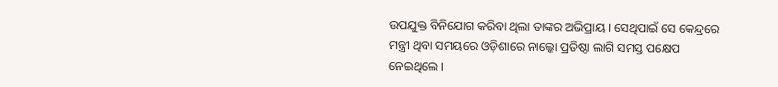ଉପଯୁକ୍ତ ବିନିଯୋଗ କରିବା ଥିଲା ତାଙ୍କର ଅଭିପ୍ରାୟ । ସେଥିପାଇଁ ସେ କେନ୍ଦ୍ରରେ ମନ୍ତ୍ରୀ ଥିବା ସମୟରେ ଓଡ଼ିଶାରେ ନାଲ୍କୋ ପ୍ରତିଷ୍ଠା ଲାଗି ସମସ୍ତ ପକ୍ଷେପ ନେଇଥିଲେ ।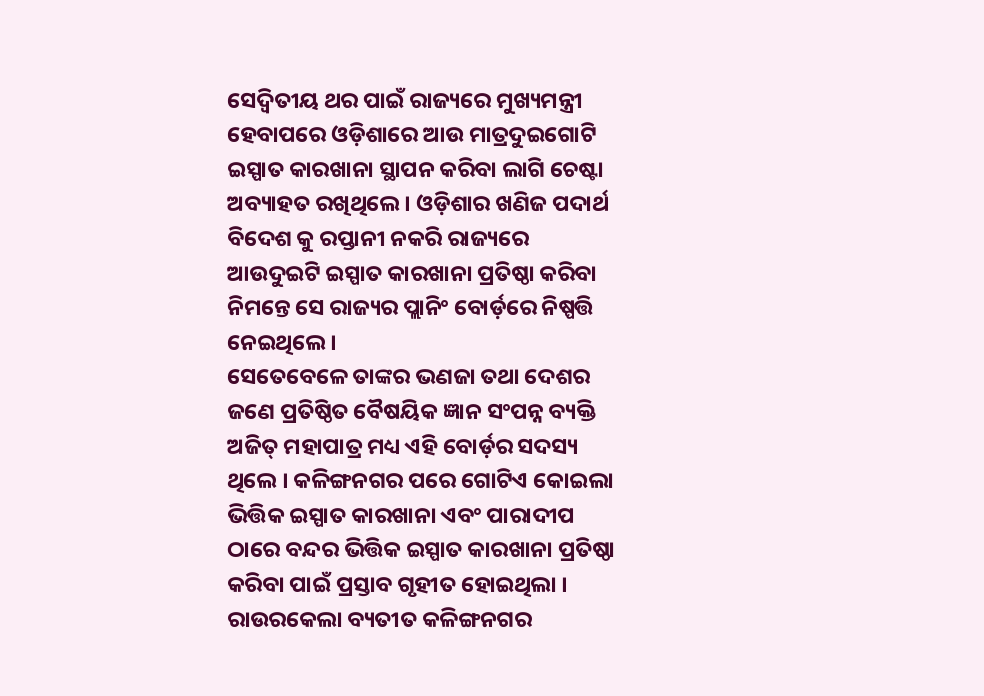ସେଦ୍ୱିତୀୟ ଥର ପାଇଁ ରାଜ୍ୟରେ ମୁଖ୍ୟମନ୍ତ୍ରୀ ହେବାପରେ ଓଡ଼ିଶାରେ ଆଉ ମାତ୍ରଦୁଇଗୋଟି ଇସ୍ପାତ କାରଖାନା ସ୍ଥାପନ କରିବା ଲାଗି ଚେଷ୍ଟା ଅବ୍ୟାହତ ରଖିଥିଲେ । ଓଡ଼ିଶାର ଖଣିଜ ପଦାର୍ଥ ବିଦେଶ କୁ ରପ୍ତାନୀ ନକରି ରାଜ୍ୟରେ ଆଉଦୁଇଟି ଇସ୍ପାତ କାରଖାନା ପ୍ରତିଷ୍ଠା କରିବା ନିମନ୍ତେ ସେ ରାଜ୍ୟର ପ୍ଲାନିଂ ବୋର୍ଡ଼ରେ ନିଷ୍ପତ୍ତି ନେଇଥିଲେ ।
ସେତେବେଳେ ତାଙ୍କର ଭଣଜା ତଥା ଦେଶର ଜଣେ ପ୍ରତିଷ୍ଠିତ ବୈଷୟିକ ଜ୍ଞାନ ସଂପନ୍ନ ବ୍ୟକ୍ତି ଅଜିତ୍ ମହାପାତ୍ର ମଧ୍ୟ ଏହି ବୋର୍ଡ଼ର ସଦସ୍ୟ ଥିଲେ । କଳିଙ୍ଗନଗର ପରେ ଗୋଟିଏ କୋଇଲା ଭିତ୍ତିକ ଇସ୍ପାତ କାରଖାନା ଏବଂ ପାରାଦୀପ ଠାରେ ବନ୍ଦର ଭିତ୍ତିକ ଇସ୍ପାତ କାରଖାନା ପ୍ରତିଷ୍ଠା କରିବା ପାଇଁ ପ୍ରସ୍ତାବ ଗୃହୀତ ହୋଇଥିଲା ।
ରାଉରକେଲା ବ୍ୟତୀତ କଳିଙ୍ଗନଗର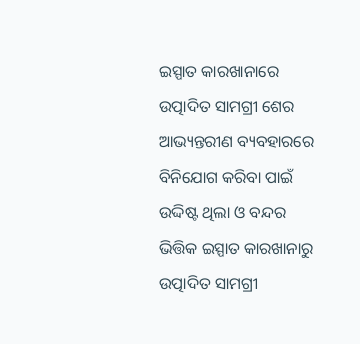ଇସ୍ପାତ କାରଖାନାରେ ଉତ୍ପାଦିତ ସାମଗ୍ରୀ ଶେର ଆଭ୍ୟନ୍ତରୀଣ ବ୍ୟବହାରରେ ବିନିଯୋଗ କରିବା ପାଇଁ ଉଦ୍ଦିଷ୍ଟ ଥିଲା ଓ ବନ୍ଦର ଭିତ୍ତିକ ଇସ୍ପାତ କାରଖାନାରୁ ଉତ୍ପାଦିତ ସାମଗ୍ରୀ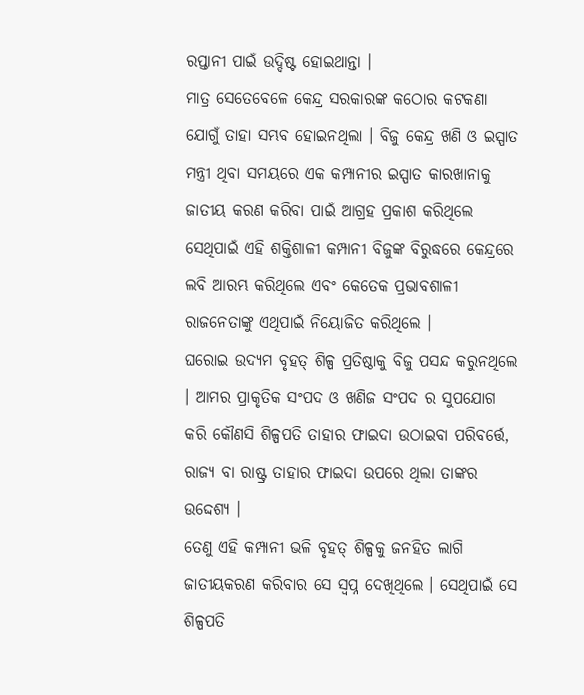ରପ୍ତାନୀ ପାଇଁ ଉଦ୍ଦିଷ୍ଟ ହୋଇଥାନ୍ତା ।
ମାତ୍ର ସେତେବେଳେ କେନ୍ଦ୍ର ସରକାରଙ୍କ କଠୋର କଟକଣା ଯୋଗୁଁ ତାହା ସମ୍ଭବ ହୋଇନଥିଲା । ବିଜୁ କେନ୍ଦ୍ର ଖଣି ଓ ଇସ୍ପାତ ମନ୍ତ୍ରୀ ଥିବା ସମୟରେ ଏକ କମ୍ପାନୀର ଇସ୍ପାତ କାରଖାନାକୁ ଜାତୀୟ କରଣ କରିବା ପାଇଁ ଆଗ୍ରହ ପ୍ରକାଶ କରିଥିଲେ ସେଥିପାଇଁ ଏହି ଶକ୍ତିଶାଳୀ କମ୍ପାନୀ ବିଜୁଙ୍କ ବିରୁଦ୍ଧରେ କେନ୍ଦ୍ରରେ ଲବି ଆରମ୍ଭ କରିଥିଲେ ଏବଂ କେତେକ ପ୍ରଭାବଶାଳୀ ରାଜନେତାଙ୍କୁ ଏଥିପାଇଁ ନିୟୋଜିତ କରିଥିଲେ ।
ଘରୋଇ ଉଦ୍ୟମ ବୃହତ୍ ଶିଳ୍ପ ପ୍ରତିଷ୍ଠାକୁ ବିଜୁ ପସନ୍ଦ କରୁନଥିଲେ । ଆମର ପ୍ରାକୃତିକ ସଂପଦ ଓ ଖଣିଜ ସଂପଦ ର ସୁପଯୋଗ କରି କୌଣସି ଶିଳ୍ପପତି ତାହାର ଫାଇଦା ଉଠାଇବା ପରିବର୍ତ୍ତେ, ରାଜ୍ୟ ବା ରାଷ୍ଟ୍ର ତାହାର ଫାଇଦା ଉପରେ ଥିଲା ତାଙ୍କର ଉଦ୍ଦେଶ୍ୟ ।
ତେଣୁ ଏହି କମ୍ପାନୀ ଭଳି ବୃହତ୍ ଶିଳ୍ପକୁ ଜନହିତ ଲାଗି ଜାତୀୟକରଣ କରିବାର ସେ ସ୍ୱପ୍ନ ଦେଖିଥିଲେ । ସେଥିପାଇଁ ସେ ଶିଳ୍ପପତି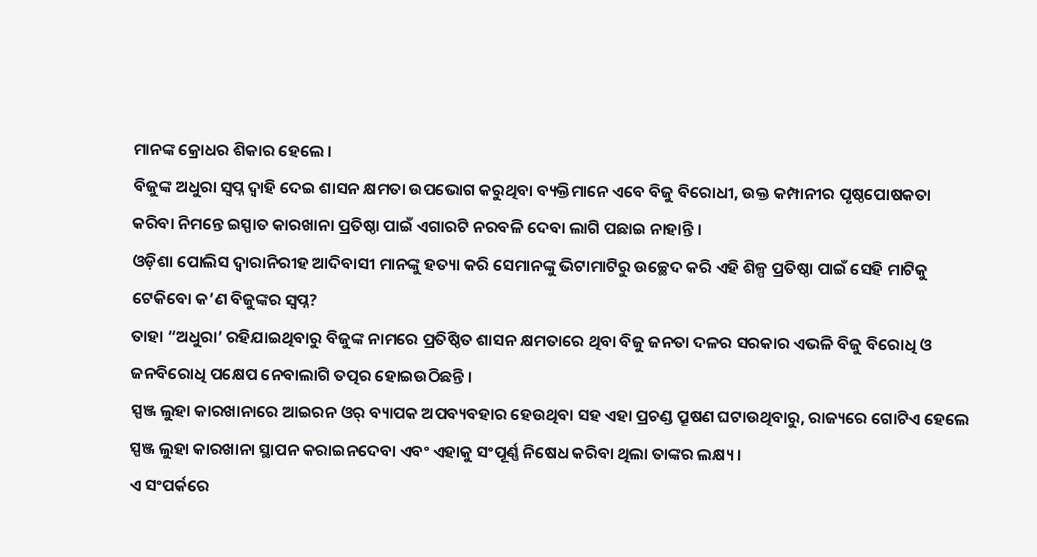ମାନଙ୍କ କ୍ରୋଧର ଶିକାର ହେଲେ ।
ବିଜୁଙ୍କ ଅଧୁରା ସ୍ୱପ୍ନ ଦ୍ୱାହି ଦେଇ ଶାସନ କ୍ଷମତା ଉପଭୋଗ କରୁଥିବା ବ୍ୟକ୍ତିମାନେ ଏବେ ବିଜୁ ବିରୋଧୀ, ଉକ୍ତ କମ୍ପାନୀର ପୃଷ୍ଠପୋଷକତା କରିବା ନିମନ୍ତେ ଇସ୍ପାତ କାରଖାନା ପ୍ରତିଷ୍ଠା ପାଇଁ ଏଗାରଟି ନରବଳି ଦେବା ଲାଗି ପଛାଇ ନାହାନ୍ତି ।
ଓଡ଼ିଶା ପୋଲିସ ଦ୍ୱାରାନିରୀହ ଆଦିବାସୀ ମାନଙ୍କୁ ହତ୍ୟା କରି ସେମାନଙ୍କୁ ଭିଟାମାଟିରୁ ଉଚ୍ଛେଦ କରି ଏହି ଶିଳ୍ପ ପ୍ରତିଷ୍ଠା ପାଇଁ ସେହି ମାଟିକୁ ଟେକିବୋ କ’ଣ ବିଜୁଙ୍କର ସ୍ୱପ୍ନ?
ତାହା “ଅଧୁରା’ ରହିଯାଇଥିବାରୁ ବିଜୁଙ୍କ ନାମରେ ପ୍ରତିଷ୍ଠିତ ଶାସନ କ୍ଷମତାରେ ଥିବା ବିଜୁ ଜନତା ଦଳର ସରକାର ଏଭଳି ବିଜୁ ବିରୋଧି ଓ ଜନବିରୋଧି ପକ୍ଷେପ ନେବାଲାଗି ତତ୍ପର ହୋଇଉଠିଛନ୍ତି ।
ସ୍ପଞ୍ଜ ଲୁହା କାରଖାନାରେ ଆଇରନ ଓର୍ ବ୍ୟାପକ ଅପବ୍ୟବହାର ହେଉଥିବା ସହ ଏହା ପ୍ରଚଣ୍ଡ ପ୍ରୂଷଣ ଘଟାଉଥିବାରୁ, ରାଜ୍ୟରେ ଗୋଟିଏ ହେଲେ ସ୍ପଞ୍ଜ ଲୁହା କାରଖାନା ସ୍ଥାପନ କରାଇନଦେବା ଏବଂ ଏହାକୁ ସଂପୂର୍ଣ୍ଣ ନିଷେଧ କରିବା ଥିଲା ତାଙ୍କର ଲକ୍ଷ୍ୟ ।
ଏ ସଂପର୍କରେ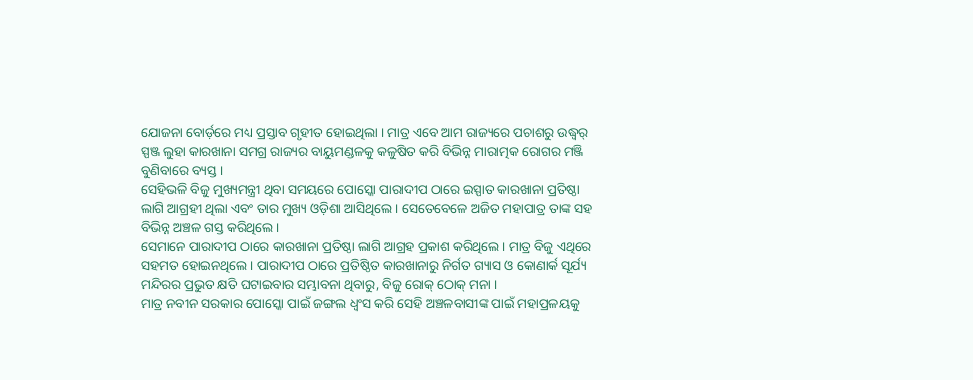ଯୋଜନା ବୋର୍ଡ଼ରେ ମଧ୍ୟ ପ୍ରସ୍ତାବ ଗୃହୀତ ହୋଇଥିଲା । ମାତ୍ର ଏବେ ଆମ ରାଜ୍ୟରେ ପଚାଶରୁ ଉଦ୍ଧ୍ୱର୍ ସ୍ପଞ୍ଜ ଲୁହା କାରଖାନା ସମଗ୍ର ରାଜ୍ୟର ବାୟୁମଣ୍ଡଳକୁ କଳୁଷିତ କରି ବିଭିନ୍ନ ମାରାତ୍ମକ ରୋଗର ମଞ୍ଜି ବୁଣିବାରେ ବ୍ୟସ୍ତ ।
ସେହିଭଳି ବିଜୁ ମୁଖ୍ୟମନ୍ତ୍ରୀ ଥିବା ସମୟରେ ପୋସ୍କୋ ପାରାଦୀପ ଠାରେ ଇସ୍ପାତ କାରଖାନା ପ୍ରତିଷ୍ଠା ଲାଗି ଆଗ୍ରହୀ ଥିଲା ଏବଂ ତାର ମୁଖ୍ୟ ଓଡ଼ିଶା ଆସିଥିଲେ । ସେତେବେଳେ ଅଜିତ ମହାପାତ୍ର ତାଙ୍କ ସହ ବିଭିନ୍ନ ଅଞ୍ଚଳ ଗସ୍ତ କରିଥିଲେ ।
ସେମାନେ ପାରାଦୀପ ଠାରେ କାରଖାନା ପ୍ରତିଷ୍ଠା ଲାଗି ଆଗ୍ରହ ପ୍ରକାଶ କରିଥିଲେ । ମାତ୍ର ବିଜୁ ଏଥିରେ ସହମତ ହୋଇନଥିଲେ । ପାରାଦୀପ ଠାରେ ପ୍ରତିଷ୍ଠିତ କାରଖାନାରୁ ନିର୍ଗତ ଗ୍ୟାସ ଓ କୋଣାର୍କ ସୂର୍ଯ୍ୟ ମନ୍ଦିରର ପ୍ରଭୁତ କ୍ଷତି ଘଟାଇବାର ସମ୍ଭାବନା ଥିବାରୁ, ବିଜୁ ରୋକ୍ ଠୋକ୍ ମନା ।
ମାତ୍ର ନବୀନ ସରକାର ପୋସ୍କୋ ପାଇଁ ଜଙ୍ଗଲ ଧ୍ୱଂସ କରି ସେହି ଅଞ୍ଚଳବାସୀଙ୍କ ପାଇଁ ମହାପ୍ରଳୟକୁ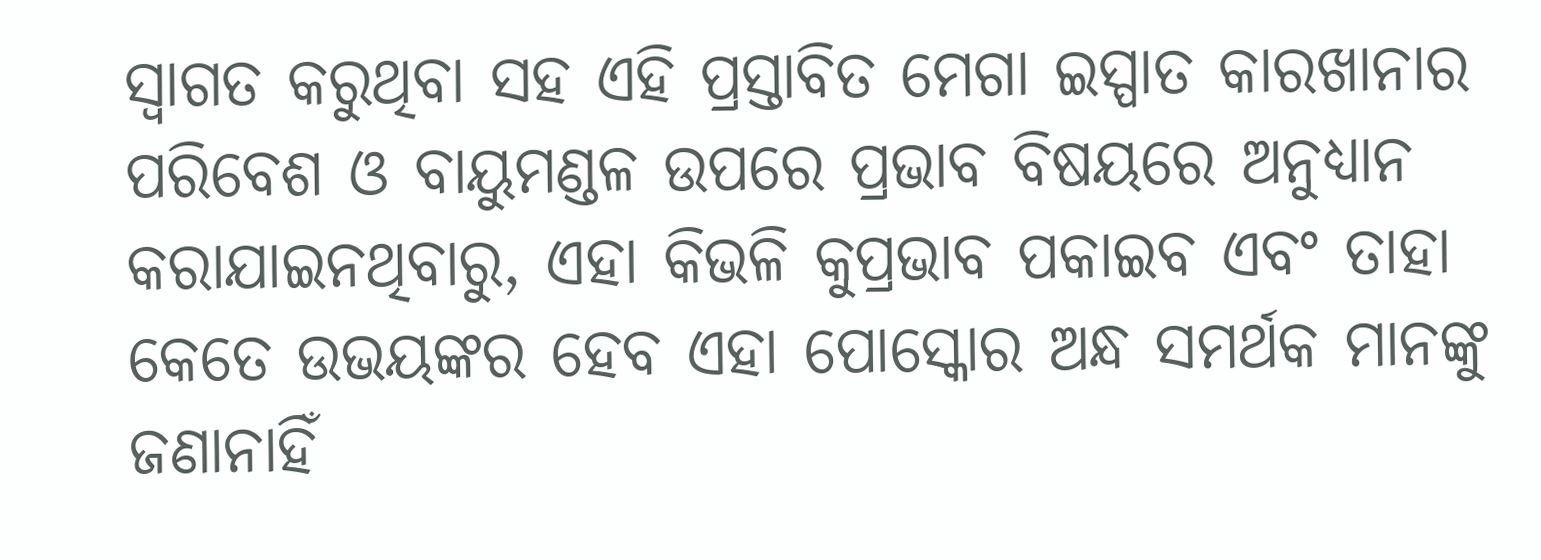ସ୍ୱାଗତ କରୁଥିବା ସହ ଏହି ପ୍ରସ୍ତାବିତ ମେଗା ଇସ୍ପାତ କାରଖାନାର ପରିବେଶ ଓ ବାୟୁମଣ୍ଡଳ ଉପରେ ପ୍ରଭାବ ବିଷୟରେ ଅନୁଧ୍ୟାନ କରାଯାଇନଥିବାରୁ, ଏହା କିଭଳି କୁପ୍ରଭାବ ପକାଇବ ଏବଂ ତାହା କେତେ ଉଭୟଙ୍କର ହେବ ଏହା ପୋସ୍କୋର ଅନ୍ଧ ସମର୍ଥକ ମାନଙ୍କୁ ଜଣାନାହିଁ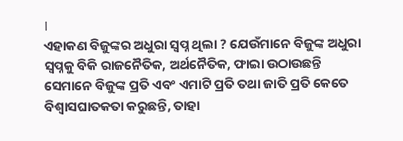।
ଏହାକଣ ବିଜୁଙ୍କର ଅଧୁରା ସ୍ୱପ୍ନ ଥିଲା ? ଯେଉଁମାନେ ବିଜୁଙ୍କ ଅଧୁରା ସ୍ୱପ୍ନକୁ ବିକି ରାଜନୈତିକ, ଅର୍ଥନୈତିକ, ଫାଇା ଉଠାଉଛନ୍ତି ସେମାନେ ବିଜୁଙ୍କ ପ୍ରତି ଏବଂ ଏମାଟି ପ୍ରତି ତଥା ଜାତି ପ୍ରତି କେତେ ବିଶ୍ୱାସଘାତକତା କରୁଛନ୍ତି, ତାହା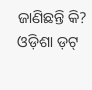ଜାଣିଛନ୍ତି କି?
ଓଡ଼ିଶା ଡ଼ଟ୍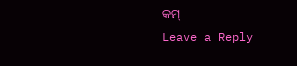କମ୍
Leave a Reply